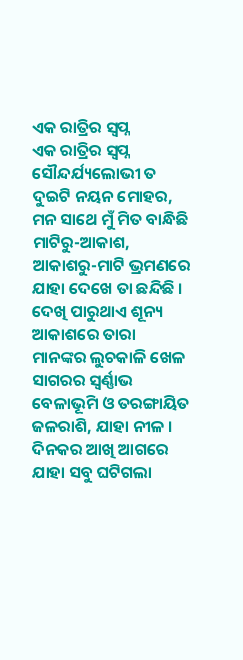ଏକ ରାତ୍ରିର ସ୍ବପ୍ନ
ଏକ ରାତ୍ରିର ସ୍ବପ୍ନ
ସୌନ୍ଦର୍ଯ୍ୟଲୋଭୀ ତ ଦୁଇଟି ନୟନ ମୋହର,
ମନ ସାଥେ ମୁଁ ମିତ ବାନ୍ଧିଛି
ମାଟିରୁ-ଆକାଶ, ଆକାଶରୁ-ମାଟି ଭ୍ରମଣରେ
ଯାହା ଦେଖେ ତା ଛନ୍ଦିଛି ।
ଦେଖି ପାରୁଥାଏ ଶୂନ୍ୟ ଆକାଶରେ ତାରା
ମାନଙ୍କର ଲୁଚକାଳି ଖେଳ
ସାଗରର ସ୍ଵର୍ଣ୍ଣାଭ ବେଳାଭୂମି ଓ ତରଙ୍ଗାୟିତ
ଜଳରାଶି, ଯାହା ନୀଳ ।
ଦିନକର ଆଖି ଆଗରେ ଯାହା ସବୁ ଘଟିଗଲା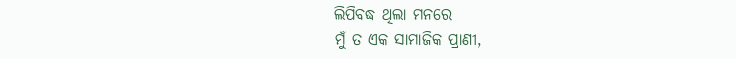ଲିପିବଦ୍ଧ ଥିଲା ମନରେ
ମୁଁ ତ ଏକ ସାମାଜିକ ପ୍ରାଣୀ,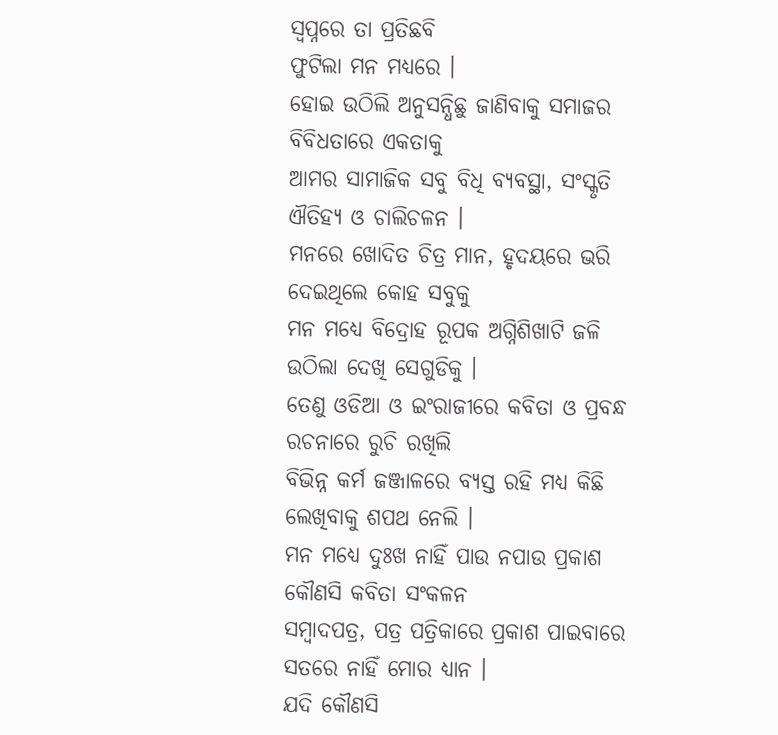ସ୍ୱପ୍ନରେ ତା ପ୍ରତିଛବି
ଫୁଟିଲା ମନ ମଧ୍ୟରେ ।
ହୋଇ ଉଠିଲି ଅନୁସନ୍ଧିଛୁ ଜାଣିବାକୁ ସମାଜର
ବିବିଧତାରେ ଏକତାକୁ
ଆମର ସାମାଜିକ ସବୁ ବିଧି ବ୍ୟବସ୍ଥା, ସଂସ୍କୃତି
ଐତିହ୍ୟ ଓ ଚାଲିଚଳନ ।
ମନରେ ଖୋଦିତ ଚିତ୍ର ମାନ, ହୃଦୟରେ ଭରି
ଦେଇଥିଲେ କୋହ ସବୁକୁ
ମନ ମଧ୍ୟେ ବିଦ୍ରୋହ ରୂପକ ଅଗ୍ନିଶିଖାଟି ଜଳି
ଉଠିଲା ଦେଖି ସେଗୁଡିକୁ ।
ତେଣୁ ଓଡିଆ ଓ ଇଂରାଜୀରେ କବିତା ଓ ପ୍ରବନ୍ଧ
ରଚନାରେ ରୁଚି ରଖିଲି
ବିଭିନ୍ନ କର୍ମ ଜଞ୍ଜାଳରେ ବ୍ୟସ୍ତ ରହି ମଧ୍ୟ କିଛି
ଲେଖିବାକୁ ଶପଥ ନେଲି ।
ମନ ମଧ୍ୟେ ଦୁଃଖ ନାହିଁ ପାଉ ନପାଉ ପ୍ରକାଶ
କୌଣସି କବିତା ସଂକଳନ
ସମ୍ବାଦପତ୍ର, ପତ୍ର ପତ୍ରିକାରେ ପ୍ରକାଶ ପାଇବାରେ
ସତରେ ନାହିଁ ମୋର ଧ୍ୟାନ ।
ଯଦି କୌଣସି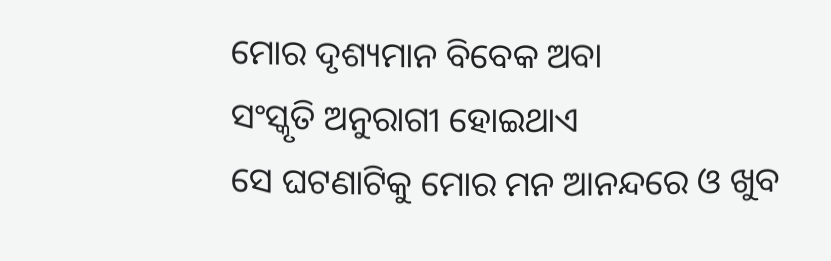ମୋର ଦୃଶ୍ୟମାନ ବିବେକ ଅବା
ସଂସ୍କୃତି ଅନୁରାଗୀ ହୋଇଥାଏ
ସେ ଘଟଣାଟିକୁ ମୋର ମନ ଆନନ୍ଦରେ ଓ ଖୁବ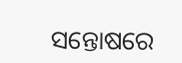ସନ୍ତୋଷରେ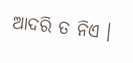ଆଦରି ତ ନିଏ ।